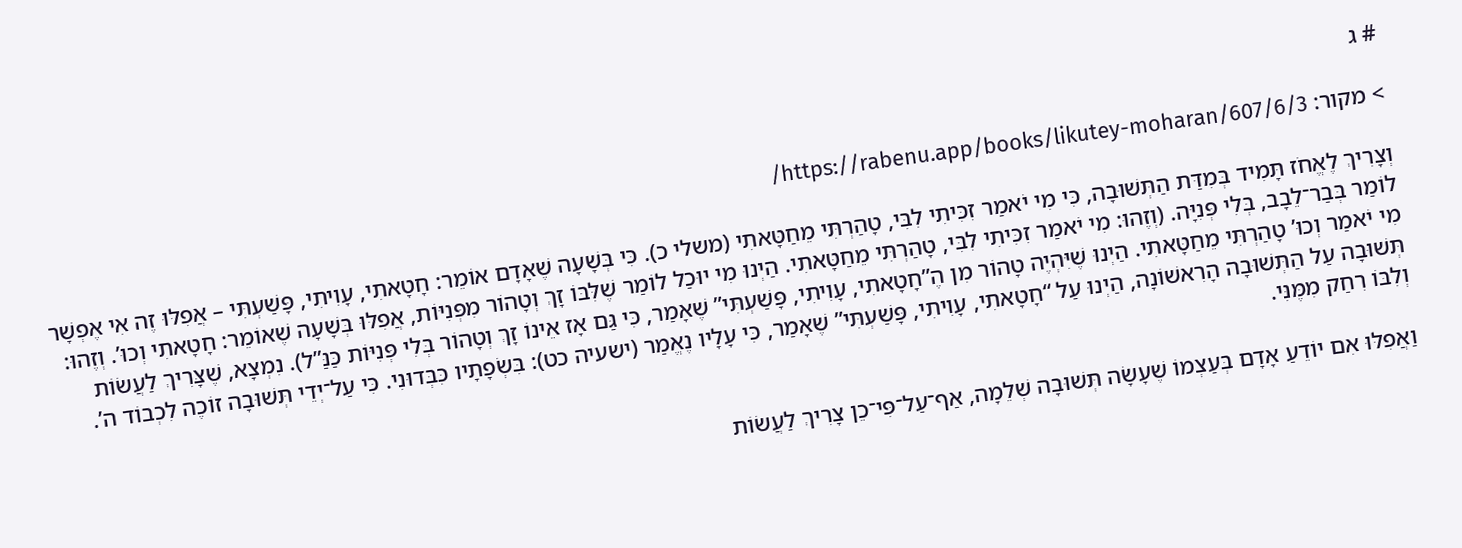# ג

> מקור: https://rabenu.app/books/likutey-moharan/607/6/3/

וְצָרִיךְ לֶאֱחֹז תָּמִיד בְּמִדַּת הַתְּשׁוּבָה, כִּי מִי יֹאמַר זִכִּיתִי לִבִּי, טָהַרְתִּי מֵחַטָּאתִי (משלי כ). כִּי בְּשָׁעָה שֶׁאָדָם אוֹמֵר: חָטָאתִי, עָוִיתִי, פָּשַׁעְתִּי – אֲפִלּוּ זֶה אִי אֶפְשָׁר לוֹמַר בְּבַר־לֵבָב, בְּלִי פְּנִיָּה. (וְזֶהוּ: מִי יֹאמַר זִכִּיתִי לִבִּי, טָהַרְתִּי מֵחַטָּאתִי. הַיְנוּ מִי יוּכַל לוֹמַר שֶׁלִּבּוֹ זָךְ וְטָהוֹר מִפְּנִיּוֹת, אֲפִלּוּ בְּשָׁעָה שֶׁאוֹמֵר: חָטָאתִי וְכוּ’. וְזֶהוּ: מִי יֹאמַר וְכוּ’ טָהַרְתִּי מֵחַטָּאתִי. הַיְנוּ שֶׁיִּהְיֶה טָהוֹר מִן הֶ”חָטָאתִי, עָוִיתִי, פָּשַׁעְתִּי” שֶׁאָמַר, כִּי גַּם אָז אֵינוֹ זָךְ וְטָהוֹר בְּלִי פְּנִיּוֹת כַּנַּ”ל). נִמְצָא, שֶׁצָּרִיךְ לַעֲשׂוֹת תְּשׁוּבָה עַל הַתְּשׁוּבָה הָרִאשׁוֹנָה, הַיְנוּ עַל “חָטָאתִי, עָוִיתִי, פָּשַׁעְתִּי” שֶׁאָמַר, כִּי עָלָיו נֶאֱמַר (ישעיה כט): בִּשְׂפָתָיו כִּבְּדוּנִי. כִּי עַל־יְדֵי תְּשׁוּבָה זוֹכֶה לִכְבוֹד ה’. וְלִבּוֹ רִחַק מִמֶּנִּי.

וַאֲפִלּוּ אִם יוֹדֵעַ אָדָם בְּעַצְמוֹ שֶׁעָשָׂה תְּשׁוּבָה שְׁלֵמָה, אַף־עַל־פִּי־כֵן צָרִיךְ לַעֲשׂוֹת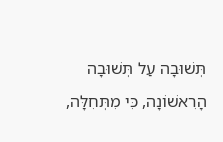תְּשׁוּבָה עַל תְּשׁוּבָה הָרִאשׁוֹנָה, כִּי מִתְּחִלָּה,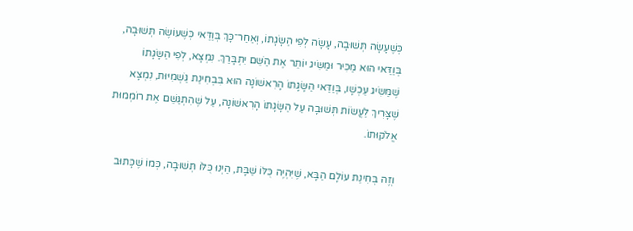כְּשֶׁעָשָׂה תְּשׁוּבָה, עָשָׂה לְפִי הַשָּׂגָתוֹ, וְאַחַר־כָּךְ בְּוַדַּאי כְּשֶׁעוֹשֶׂה תְּשׁוּבָה, בְּוַדַּאי הוּא מַכִּיר וּמַשִּׂיג יוֹתֵר אֶת הַשֵּׁם יִתְבָּרַךְ. נִמְצָא, לְפִי הַשָּׂגָתוֹ שֶׁמַּשִּׂיג עַכְשָׁו, בְּוַדַּאי הַשָּׂגָתוֹ הָרִאשׁוֹנָה הוּא בִּבְחִינַת גַּשְׁמִיּוּת, נִמְצָא שֶׁצָּרִיךְ לַעֲשׂוֹת תְּשׁוּבָה עַל הַשָּׂגָתוֹ הָרִאשׁוֹנָה, עַל שֶׁהִתְגַּשֵּׁם אֶת רוֹמְמוּת אֱלֹקוּתוֹ.

וְזֶה בְּחִינַת עוֹלָם הַבָּא, שֶׁיִּהְיֶה כֻּלּוֹ שַׁבָּת, הַיְנוּ כֻּלּוֹ תְּשׁוּבָה, כְּמוֹ שֶׁכָּתוּב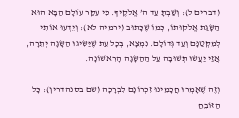(דברים ל): וְשַׁבְתָּ עַד ה’ אֱלֹקֶיךָ. כִּי עִקַּר עוֹלָם הַבָּא הוּא הַשָּׂגַת אֱלֹקוּתוֹ, כְּמוֹ שֶׁכָּתוּב (ירמיה לא): וְיֵדְעוּ אוֹתִי לְמִקְּטַנָּם וְעַד גְּדוֹלָם. נִמְצָא, בְּכָל עֵת שֶׁיַּשִּׂיגוּ הַשָּׂגָה יְתֵרָה, אֲזַי יַעֲשׂוּ תְּשׁוּבָה עַל הַהַשָּׂגָה הָרִאשׁוֹנָה.

וְזֶה שֶׁאָמְרוּ חֲכָמֵינוּ זִכְרוֹנָם לִבְרָכָה (שם בסנהדרין): כָּל הַזּוֹבֵחַ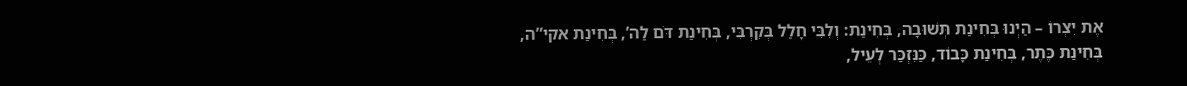אֶת יִצְרוֹ – הַיְנוּ בְּחִינַת תְּשׁוּבָה, בְּחִינַת: וְלִבִּי חָלַל בְּקִרְבִּי, בְּחִינַת דֹּם לַה’, בְּחִינַת אקי”ה, בְּחִינַת כֶּתֶר, בְּחִינַת כָּבוֹד, כַּנִּזְכַּר לְעֵיל,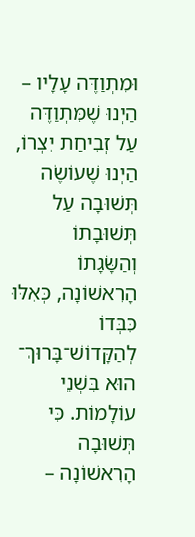וּמִתְוַדֶּה עָלָיו – הַיְנוּ שֶׁמִּתְוַדֶּה עַל זְבִיחַת יִצְרוֹ, הַיְנוּ שֶׁעוֹשֶׂה תְּשׁוּבָה עַל תְּשׁוּבָתוֹ וְהַשָּׂגָתוֹ הָרִאשׁוֹנָה, כְּאִלּוּ כִּבְּדוֹ לְהַקָּדוֹשׁ־בָּרוּךְ־ הוּא בִּשְׁנֵי עוֹלָמוֹת. כִּי תְּשׁוּבָה הָרִאשׁוֹנָה –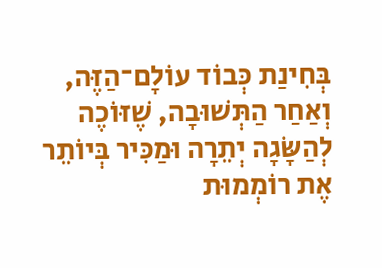בְּחִינַת כְּבוֹד עוֹלָם־הַזֶּה, וְאַחַר הַתְּשׁוּבָה, שֶׁזּוֹכֶה לְהַשָּׂגָה יְתֵרָה וּמַכִּיר בְּיוֹתֵר אֶת רוֹמְמוּת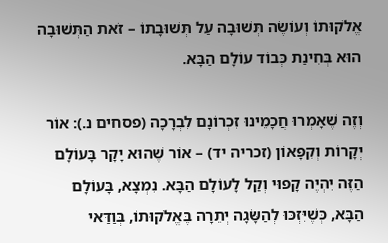אֱלֹקוּתוֹ וְעוֹשֶׂה תְּשׁוּבָה עַל תְּשׁוּבָתוֹ – זֹאת הַתְּשׁוּבָה הוּא בְּחִינַת כְּבוֹד עוֹלָם הַבָּא.

וְזֶה שֶׁאָמְרוּ חֲכָמֵינוּ זִכְרוֹנָם לִבְרָכָה (פסחים נ.): אוֹר יְקָרוֹת וְקִפָּאוֹן (זכריה יד) – אוֹר שֶׁהוּא יָקָר בָּעוֹלָם הַזֶּה יִהְיֶה קָפוּי וְקַל לָעוֹלָם הַבָּא. נִמְצָא, בָּעוֹלָם הַבָּא, כְּשֶׁיִּזְכּוּ לְהַשָּׂגָה יְתֵרָה בֶּאֱלֹקוּתוֹ, בְּוַדַּאי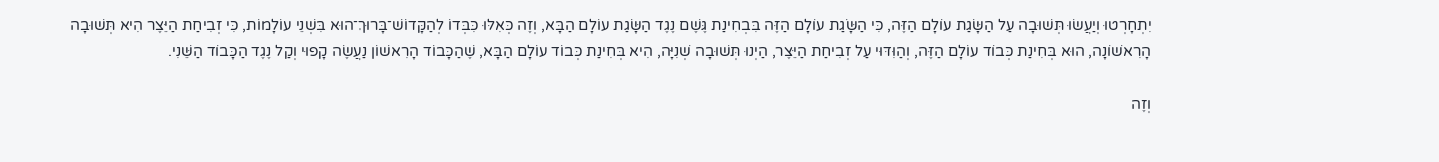יִתְחָרְטוּ וְיַעֲשׂוּ תְּשׁוּבָה עַל הַשָּׂגַת עוֹלָם הַזֶּה, כִּי הַשָּׂגַת עוֹלָם הַזֶּה בִּבְחִינַת גֶּשֶׁם נֶגֶד הַשָּׂגַת עוֹלָם הַבָּא, וְזֶה כְּאִלּוּ כִּבְּדוֹ לְהַקָּדוֹשׁ־בָּרוּךְ־הוּא בִּשְׁנֵי עוֹלָמוֹת, כִּי זְבִיחַת הַיֵּצֶר הִיא תְּשׁוּבָה הָרִאשׁוֹנָה, הוּא בְּחִינַת כְּבוֹד עוֹלָם הַזֶּה, וְהַוִּדּוּי עַל זְבִיחַת הַיֵּצֶר, הַיְנוּ תְּשׁוּבָה שְׁנִיָּה, הִיא בְּחִינַת כְּבוֹד עוֹלָם הַבָּא, שֶׁהַכָּבוֹד הָרִאשׁוֹן נַעֲשֶׂה קָפוּי וְקַל נֶגֶד הַכָּבוֹד הַשֵּׁנִי.

וְזֶה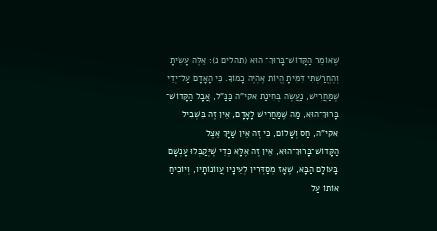שֶׁאוֹמֵר הַקָּדוֹשׁ־בָּרוּךְ־ הוּא (תהלים נ): אֵלֶּה עָשִׂיתָ וְהֶחֱרַשְׁתִּי דִּמִּיתָ הֱיוֹת אֶהְיֶה כָמוֹךָ. כִּי הָאָדָם עַל־יְדֵי שֶׁמַּחֲרִישׁ, נַעֲשֶׂה בְּחִינַת אקי”ה כַּנַּ”ל, אֲבָל הַקָּדוֹשׁ־ בָּרוּךְ־הוּא, מַה שֶּׁמַּחֲרִישׁ לָאָדָם, אֵין זֶה בִּשְׁבִיל אקי”ה, חַס וְשָׁלוֹם, כִּי זֶה אֵין שַׁיָּךְ אֵצֶל הַקָּדוֹשׁ־בָּרוּךְ־הוּא, אֵין זֶה אֶלָּא כְּדֵי שֶׁיְּקַבְּלוּ עָנְשָׁם בָּעוֹלָם הַבָּא, שֶׁאָז מְסַדְּרִין לְעֵינָיו עֲווֹנוֹתָיו, וְיוֹכִיחַ אוֹתוֹ עַל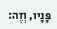פָּנָיו, וְזֶה: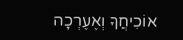אוֹכִיחֲךָ וְאֶעֶרְכָה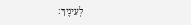לְעֵינֶיךָ: